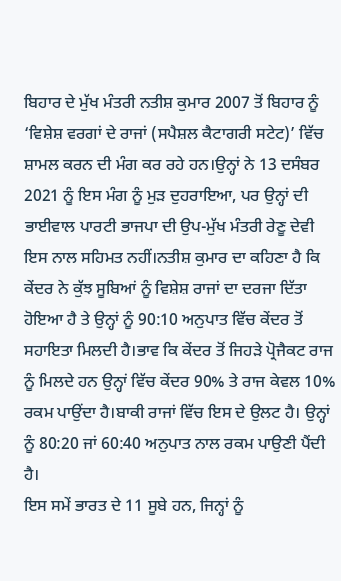ਬਿਹਾਰ ਦੇ ਮੁੱਖ ਮੰਤਰੀ ਨਤੀਸ਼ ਕੁਮਾਰ 2007 ਤੋਂ ਬਿਹਾਰ ਨੂੰ ‘ਵਿਸ਼ੇਸ਼ ਵਰਗਾਂ ਦੇ ਰਾਜਾਂ (ਸਪੈਸ਼ਲ ਕੈਟਾਗਰੀ ਸਟੇਟ)’ ਵਿੱਚ ਸ਼ਾਮਲ ਕਰਨ ਦੀ ਮੰਗ ਕਰ ਰਹੇ ਹਨ।ਉਨ੍ਹਾਂ ਨੇ 13 ਦਸੰਬਰ 2021 ਨੂੰ ਇਸ ਮੰਗ ਨੂੰ ਮੁੜ ਦੁਹਰਾਇਆ, ਪਰ ਉਨ੍ਹਾਂ ਦੀ ਭਾਈਵਾਲ ਪਾਰਟੀ ਭਾਜਪਾ ਦੀ ਉਪ-ਮੁੱਖ ਮੰਤਰੀ ਰੇਣੂ ਦੇਵੀ ਇਸ ਨਾਲ ਸਹਿਮਤ ਨਹੀਂ।ਨਤੀਸ਼ ਕੁਮਾਰ ਦਾ ਕਹਿਣਾ ਹੈ ਕਿ ਕੇਂਦਰ ਨੇ ਕੁੱਝ ਸੂਬਿਆਂ ਨੂੰ ਵਿਸ਼ੇਸ਼ ਰਾਜਾਂ ਦਾ ਦਰਜਾ ਦਿੱਤਾ ਹੋਇਆ ਹੈ ਤੇ ਉਨ੍ਹਾਂ ਨੂੰ 90:10 ਅਨੁਪਾਤ ਵਿੱਚ ਕੇਂਦਰ ਤੋਂ ਸਹਾਇਤਾ ਮਿਲਦੀ ਹੈ।ਭਾਵ ਕਿ ਕੇਂਦਰ ਤੋਂ ਜਿਹੜੇ ਪ੍ਰੋਜੈਕਟ ਰਾਜ ਨੂੰ ਮਿਲਦੇ ਹਨ ਉਨ੍ਹਾਂ ਵਿੱਚ ਕੇਂਦਰ 90% ਤੇ ਰਾਜ ਕੇਵਲ 10% ਰਕਮ ਪਾਉਂਦਾ ਹੈ।ਬਾਕੀ ਰਾਜਾਂ ਵਿੱਚ ਇਸ ਦੇ ਉਲਟ ਹੈ। ਉਨ੍ਹਾਂ ਨੂੰ 80:20 ਜਾਂ 60:40 ਅਨੁਪਾਤ ਨਾਲ ਰਕਮ ਪਾਉਣੀ ਪੈਂਦੀ ਹੈ।
ਇਸ ਸਮੇਂ ਭਾਰਤ ਦੇ 11 ਸੂਬੇ ਹਨ, ਜਿਨ੍ਹਾਂ ਨੂੰ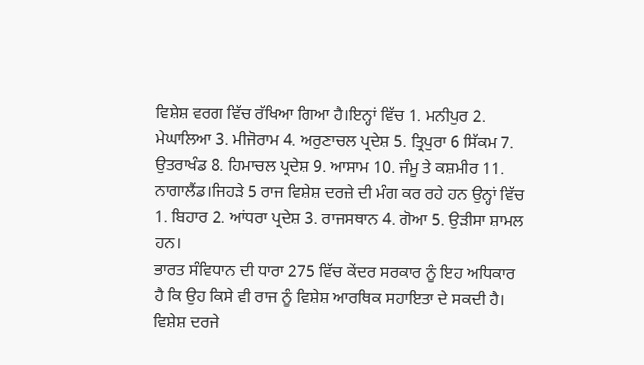ਵਿਸ਼ੇਸ਼ ਵਰਗ ਵਿੱਚ ਰੱਖਿਆ ਗਿਆ ਹੈ।ਇਨ੍ਹਾਂ ਵਿੱਚ 1. ਮਨੀਪੁਰ 2. ਮੇਘਾਲਿਆ 3. ਮੀਜੋਰਾਮ 4. ਅਰੁਣਾਚਲ ਪ੍ਰਦੇਸ਼ 5. ਤ੍ਰਿਪੁਰਾ 6 ਸਿੱਕਮ 7. ਉਤਰਾਖੰਡ 8. ਹਿਮਾਚਲ ਪ੍ਰਦੇਸ਼ 9. ਆਸਾਮ 10. ਜੰਮੂ ਤੇ ਕਸ਼ਮੀਰ 11. ਨਾਗਾਲੈਂਡ।ਜਿਹੜੇ 5 ਰਾਜ ਵਿਸ਼ੇਸ਼ ਦਰਜ਼ੇ ਦੀ ਮੰਗ ਕਰ ਰਹੇ ਹਨ ਉਨ੍ਹਾਂ ਵਿੱਚ 1. ਬਿਹਾਰ 2. ਆਂਧਰਾ ਪ੍ਰਦੇਸ਼ 3. ਰਾਜਸਥਾਨ 4. ਗੋਆ 5. ਉੜੀਸਾ ਸ਼ਾਮਲ ਹਨ।
ਭਾਰਤ ਸੰਵਿਧਾਨ ਦੀ ਧਾਰਾ 275 ਵਿੱਚ ਕੇਂਦਰ ਸਰਕਾਰ ਨੂੰ ਇਹ ਅਧਿਕਾਰ ਹੈ ਕਿ ਉਹ ਕਿਸੇ ਵੀ ਰਾਜ ਨੂੰ ਵਿਸ਼ੇਸ਼ ਆਰਥਿਕ ਸਹਾਇਤਾ ਦੇ ਸਕਦੀ ਹੈ।
ਵਿਸ਼ੇਸ਼ ਦਰਜੇ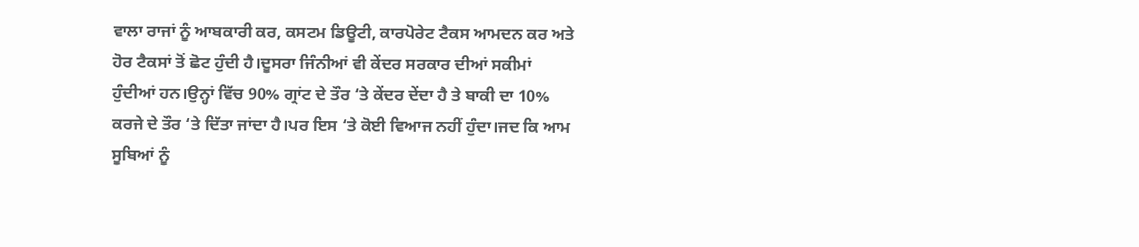ਵਾਲਾ ਰਾਜਾਂ ਨੂੰ ਆਬਕਾਰੀ ਕਰ, ਕਸਟਮ ਡਿਊਟੀ, ਕਾਰਪੋਰੇਟ ਟੈਕਸ ਆਮਦਨ ਕਰ ਅਤੇ ਹੋਰ ਟੈਕਸਾਂ ਤੋਂ ਛੋਟ ਹੁੰਦੀ ਹੈ।ਦੂਸਰਾ ਜਿੰਨੀਆਂ ਵੀ ਕੇਂਦਰ ਸਰਕਾਰ ਦੀਆਂ ਸਕੀਮਾਂ ਹੁੰਦੀਆਂ ਹਨ।ਉਨ੍ਹਾਂ ਵਿੱਚ 90% ਗ੍ਰਾਂਟ ਦੇ ਤੌਰ ‘ਤੇ ਕੇਂਦਰ ਦੇਂਦਾ ਹੈ ਤੇ ਬਾਕੀ ਦਾ 10% ਕਰਜੇ ਦੇ ਤੌਰ ‘ਤੇ ਦਿੱਤਾ ਜਾਂਦਾ ਹੈ।ਪਰ ਇਸ ‘ਤੇ ਕੋਈ ਵਿਆਜ ਨਹੀਂ ਹੁੰਦਾ।ਜਦ ਕਿ ਆਮ ਸੂਬਿਆਂ ਨੂੰ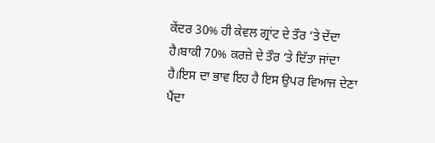ਕੇਂਦਰ 30% ਹੀ ਕੇਵਲ ਗ੍ਰਾਂਟ ਦੇ ਤੌਰ ‘ਤੇ ਦੇਂਦਾ ਹੈ।ਬਾਕੀ 70% ਕਰਜ਼ੇ ਦੇ ਤੌਰ ‘ਤੇ ਦਿੱਤਾ ਜਾਂਦਾ ਹੈ।ਇਸ ਦਾ ਭਾਵ ਇਹ ਹੈ ਇਸ ਉਪਰ ਵਿਆਜ ਦੇਣਾ ਪੈਂਦਾ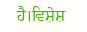ਹੈ।ਵਿਸ਼ੇਸ਼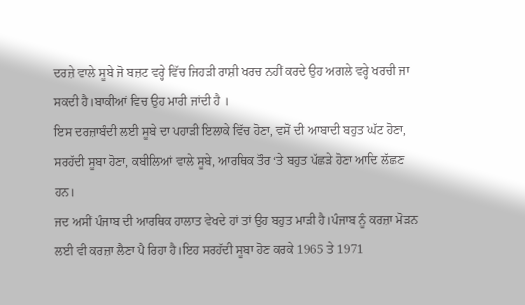ਦਰਜ਼ੇ ਵਾਲੇ ਸੂਬੇ ਜੋ ਬਜ਼ਟ ਵਰ੍ਹੇ ਵਿੱਚ ਜਿਹੜੀ ਰਾਸ਼ੀ ਖਰਚ ਨਹੀਂ ਕਰਦੇ ਉਹ ਅਗਲੇ ਵਰ੍ਹੇ ਖਰਚੀ ਜਾ ਸਕਦੀ ਹੈ।ਬਾਕੀਆਂ ਵਿਚ ਉਹ ਮਾਰੀ ਜਾਂਦੀ ਹੈ ।
ਇਸ ਦਰਜ਼ਾਬੰਦੀ ਲਈ ਸੂਬੇ ਦਾ ਪਹਾੜੀ ਇਲਾਕੇ ਵਿੱਚ ਹੋਣਾ, ਵਸੋਂ ਦੀ ਆਬਾਦੀ ਬਹੁਤ ਘੱਟ ਹੋਣਾ, ਸਰਹੱਦੀ ਸੂਬਾ ਹੋਣਾ, ਕਬੀਲਿਆਂ ਵਾਲੇ ਸੂਬੇ, ਆਰਥਿਕ ਤੌਰ ‘ਤੇ ਬਹੁਤ ਪੱਛੜੇ ਹੋਣਾ ਆਦਿ ਲੱਛਣ ਹਨ।
ਜਦ ਅਸੀਂ ਪੰਜਾਬ ਦੀ ਆਰਥਿਕ ਹਾਲਾਤ ਵੇਖਦੇ ਹਾਂ ਤਾਂ ਉਹ ਬਹੁਤ ਮਾੜੀ ਹੈ।ਪੰਜਾਬ ਨੂੰ ਕਰਜ਼ਾ ਮੋੜਨ ਲਈ ਵੀ ਕਰਜ਼ਾ ਲੈਣਾ ਪੈ ਰਿਹਾ ਹੈ।ਇਹ ਸਰਹੱਦੀ ਸੂਬਾ ਹੋਣ ਕਰਕੇ 1965 ਤੇ 1971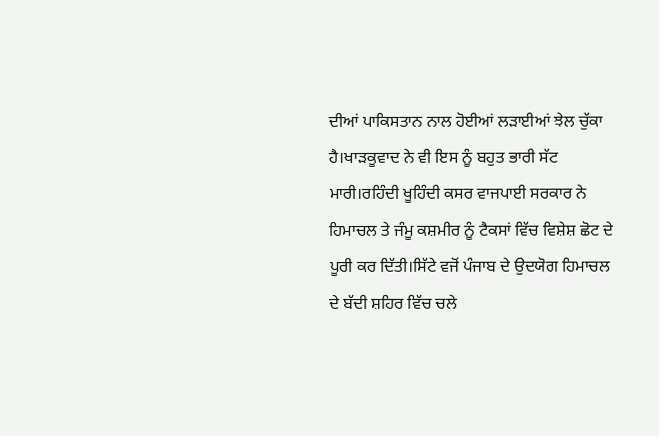ਦੀਆਂ ਪਾਕਿਸਤਾਨ ਨਾਲ ਹੋਈਆਂ ਲੜਾਈਆਂ ਝੇਲ ਚੁੱਕਾ ਹੈ।ਖਾੜਕੂਵਾਦ ਨੇ ਵੀ ਇਸ ਨੂੰ ਬਹੁਤ ਭਾਰੀ ਸੱਟ ਮਾਰੀ।ਰਹਿੰਦੀ ਖੂਹਿੰਦੀ ਕਸਰ ਵਾਜਪਾਈ ਸਰਕਾਰ ਨੇ ਹਿਮਾਚਲ ਤੇ ਜੰਮੂ ਕਸ਼ਮੀਰ ਨੂੰ ਟੈਕਸਾਂ ਵਿੱਚ ਵਿਸ਼ੇਸ਼ ਛੋਟ ਦੇ ਪੂਰੀ ਕਰ ਦਿੱਤੀ।ਸਿੱਟੇ ਵਜੋਂ ਪੰਜਾਬ ਦੇ ਉਦਯੋਗ ਹਿਮਾਚਲ ਦੇ ਬੱਦੀ ਸ਼ਹਿਰ ਵਿੱਚ ਚਲੇ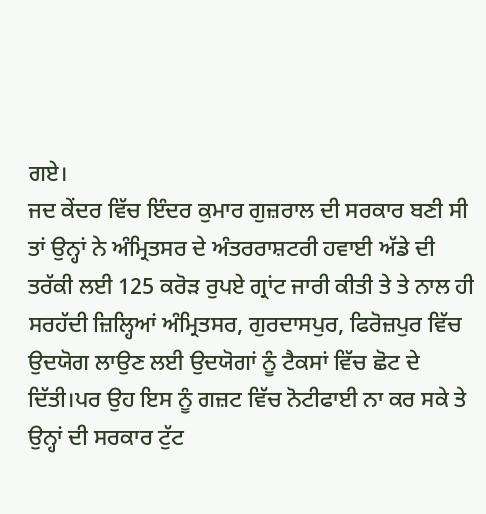ਗਏ।
ਜਦ ਕੇਂਦਰ ਵਿੱਚ ਇੰਦਰ ਕੁਮਾਰ ਗੁਜ਼ਰਾਲ ਦੀ ਸਰਕਾਰ ਬਣੀ ਸੀ ਤਾਂ ਉਨ੍ਹਾਂ ਨੇ ਅੰਮ੍ਰਿਤਸਰ ਦੇ ਅੰਤਰਰਾਸ਼ਟਰੀ ਹਵਾਈ ਅੱਡੇ ਦੀ ਤਰੱਕੀ ਲਈ 125 ਕਰੋੜ ਰੁਪਏ ਗ੍ਰਾਂਟ ਜਾਰੀ ਕੀਤੀ ਤੇ ਤੇ ਨਾਲ ਹੀ ਸਰਹੱਦੀ ਜ਼ਿਲ੍ਹਿਆਂ ਅੰਮ੍ਰਿਤਸਰ, ਗੁਰਦਾਸਪੁਰ, ਫਿਰੋਜ਼ਪੁਰ ਵਿੱਚ ਉਦਯੋਗ ਲਾਉਣ ਲਈ ਉਦਯੋਗਾਂ ਨੂੰ ਟੈਕਸਾਂ ਵਿੱਚ ਛੋਟ ਦੇ ਦਿੱਤੀ।ਪਰ ਉਹ ਇਸ ਨੂੰ ਗਜ਼ਟ ਵਿੱਚ ਨੋਟੀਫਾਈ ਨਾ ਕਰ ਸਕੇ ਤੇ ਉਨ੍ਹਾਂ ਦੀ ਸਰਕਾਰ ਟੁੱਟ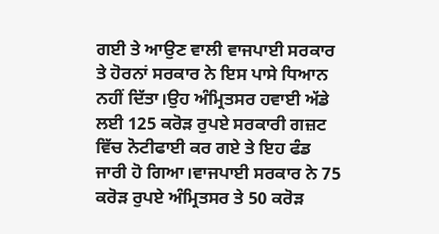ਗਈ ਤੇ ਆਉਣ ਵਾਲੀ ਵਾਜਪਾਈ ਸਰਕਾਰ ਤੇ ਹੋਰਨਾਂ ਸਰਕਾਰ ਨੇ ਇਸ ਪਾਸੇ ਧਿਆਨ ਨਹੀਂ ਦਿੱਤਾ।ਉਹ ਅੰਮ੍ਰਿਤਸਰ ਹਵਾਈ ਅੱਡੇ ਲਈ 125 ਕਰੋੜ ਰੁਪਏ ਸਰਕਾਰੀ ਗਜ਼ਟ ਵਿੱਚ ਨੋਟੀਫਾਈ ਕਰ ਗਏ ਤੇ ਇਹ ਫੰਡ ਜਾਰੀ ਹੋ ਗਿਆ।ਵਾਜਪਾਈ ਸਰਕਾਰ ਨੇ 75 ਕਰੋੜ ਰੁਪਏ ਅੰਮ੍ਰਿਤਸਰ ਤੇ 50 ਕਰੋੜ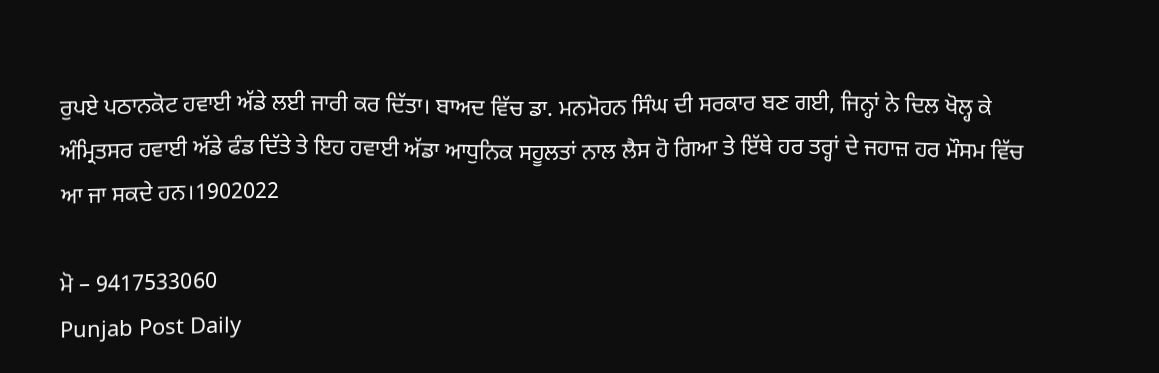ਰੁਪਏ ਪਠਾਨਕੋਟ ਹਵਾਈ ਅੱਡੇ ਲਈ ਜਾਰੀ ਕਰ ਦਿੱਤਾ। ਬਾਅਦ ਵਿੱਚ ਡਾ. ਮਨਮੋਹਨ ਸਿੰਘ ਦੀ ਸਰਕਾਰ ਬਣ ਗਈ, ਜਿਨ੍ਹਾਂ ਨੇ ਦਿਲ ਖੋਲ੍ਹ ਕੇ ਅੰਮ੍ਰਿਤਸਰ ਹਵਾਈ ਅੱਡੇ ਫੰਡ ਦਿੱਤੇ ਤੇ ਇਹ ਹਵਾਈ ਅੱਡਾ ਆਧੁਨਿਕ ਸਹੂਲਤਾਂ ਨਾਲ ਲੈਸ ਹੋ ਗਿਆ ਤੇ ਇੱਥੇ ਹਰ ਤਰ੍ਹਾਂ ਦੇ ਜਹਾਜ਼ ਹਰ ਮੌਸਮ ਵਿੱਚ ਆ ਜਾ ਸਕਦੇ ਹਨ।1902022

ਮੋ – 9417533060
Punjab Post Daily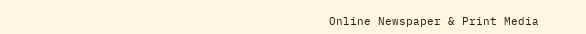Online Newspaper & Print Media